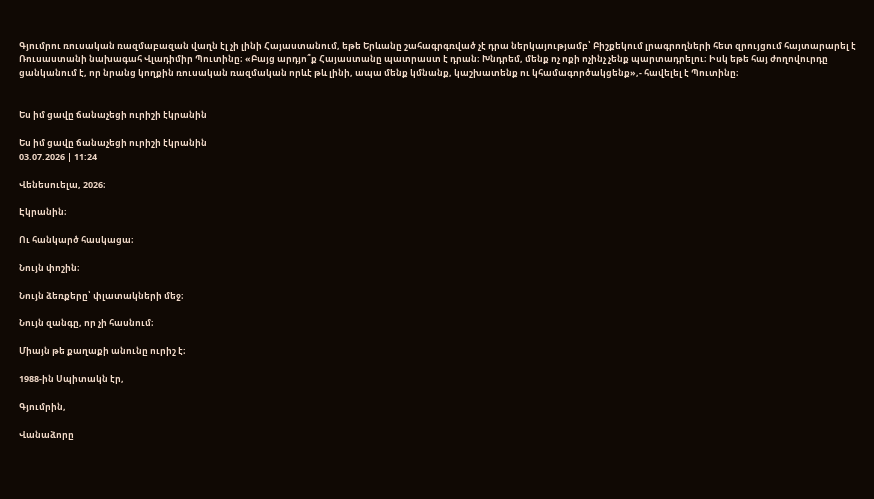Գյումրու ռուսական ռազմաբազան վաղն էլ չի լինի Հայաստանում, եթե Երևանը շահագրգռված չէ դրա ներկայությամբ՝ Բիշքեկում լրագրողների հետ զրույցում հայտարարել է Ռուսաստանի նախագահ Վլադիմիր Պուտինը։ «Բայց արդյո՞ք Հայաստանը պատրաստ է դրան։ Խնդրեմ, մենք ոչ ոքի ոչինչ չենք պարտադրելու։ Իսկ եթե հայ ժողովուրդը ցանկանում է, որ նրանց կողքին ռուսական ռազմական որևէ թև լինի, ապա մենք կմնանք, կաշխատենք ու կհամագործակցենք»,- հավելել է Պուտինը։


Ես իմ ցավը ճանաչեցի ուրիշի էկրանին

Ես իմ ցավը ճանաչեցի ուրիշի էկրանին
03.07.2026 | 11:24

Վենեսուելա, 2026։

Էկրանին։

Ու հանկարծ հասկացա։

Նույն փոշին։

Նույն ձեռքերը՝ փլատակների մեջ։

Նույն զանգը, որ չի հասնում։

Միայն թե քաղաքի անունը ուրիշ է։

1988-ին Սպիտակն էր,

Գյումրին,

Վանաձորը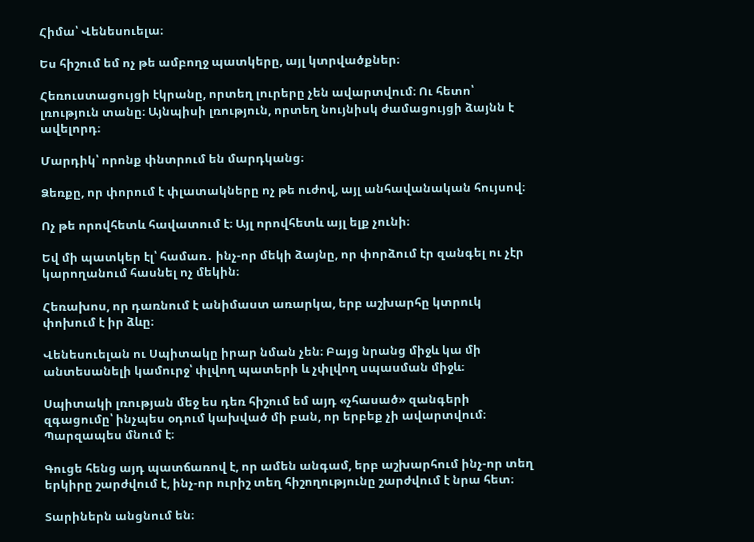Հիմա՝ Վենեսուելա։

Ես հիշում եմ ոչ թե ամբողջ պատկերը, այլ կտրվածքներ։

Հեռուստացույցի էկրանը, որտեղ լուրերը չեն ավարտվում։ Ու հետո՝ լռություն տանը։ Այնպիսի լռություն, որտեղ նույնիսկ ժամացույցի ձայնն է ավելորդ։

Մարդիկ՝ որոնք փնտրում են մարդկանց։

Ձեռքը, որ փորում է փլատակները ոչ թե ուժով, այլ անհավանական հույսով։

Ոչ թե որովհետև հավատում է։ Այլ որովհետև այլ ելք չունի։

Եվ մի պատկեր էլ՝ համառ․ ինչ-որ մեկի ձայնը, որ փորձում էր զանգել ու չէր կարողանում հասնել ոչ մեկին։

Հեռախոս, որ դառնում է անիմաստ առարկա, երբ աշխարհը կտրուկ փոխում է իր ձևը։

Վենեսուելան ու Սպիտակը իրար նման չեն։ Բայց նրանց միջև կա մի անտեսանելի կամուրջ՝ փլվող պատերի և չփլվող սպասման միջև։

Սպիտակի լռության մեջ ես դեռ հիշում եմ այդ «չհասած» զանգերի զգացումը՝ ինչպես օդում կախված մի բան, որ երբեք չի ավարտվում։ Պարզապես մնում է։

Գուցե հենց այդ պատճառով է, որ ամեն անգամ, երբ աշխարհում ինչ-որ տեղ երկիրը շարժվում է, ինչ-որ ուրիշ տեղ հիշողությունը շարժվում է նրա հետ։

Տարիներն անցնում են։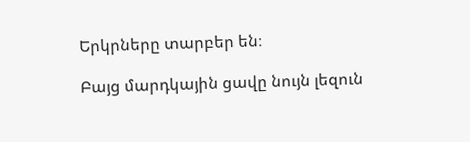Երկրները տարբեր են։

Բայց մարդկային ցավը նույն լեզուն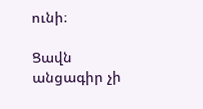ունի։

Ցավն անցագիր չի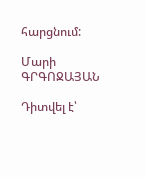հարցնում:

Մարի ԳՐԳՈՋԱՅԱՆ

Դիտվել է՝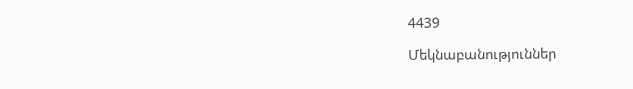4439

Մեկնաբանություններ